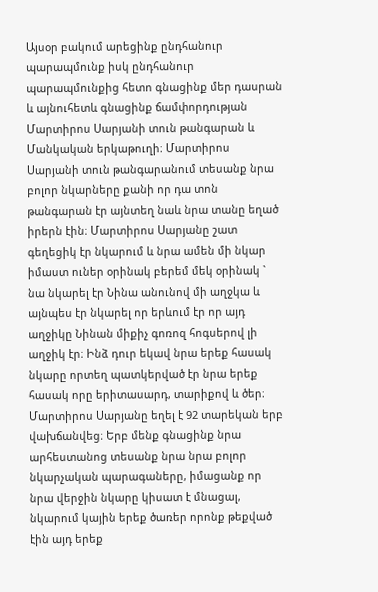Այսօր բակում արեցինք ընդհանուր պարապմունք իսկ ընդհանուր պարապմունքից հետո գնացինք մեր դասրան և այնուհետև գնացինք ճամփորդության Մարտիրոս Սարյանի տուն թանգարան և Մանկական երկաթուղի։ Մարտիրոս Սարյանի տուն թանգարանում տեսանք նրա բոլոր նկարները քանի որ դա տոն թանգարան էր այնտեղ նաև նրա տանը եղած իրերն էին։ Մարտիրոս Սարյանը շատ գեղեցիկ էր նկարում և նրա ամեն մի նկար իմաստ ուներ օրինակ բերեմ մեկ օրինակ ` նա նկարել էր Նինա անունով մի աղջկա և այնպես էր նկարել որ երևում էր որ այդ աղջիկը Նինան միքիչ գոռոզ հոգսերով լի աղջիկ էր։ Ինձ դուր եկավ նրա երեք հասակ նկարը որտեղ պատկերված էր նրա երեք հասակ որը երիտասարդ, տարիքով և ծեր։ Մարտիրոս Սարյանը եղել է 92 տարեկան երբ վախճանվեց։ Երբ մենք գնացինք նրա արհեստանոց տեսանք նրա նրա բոլոր նկարչական պարագաները, իմացանք որ նրա վերջին նկարը կիսատ է մնացալ, նկարում կային երեք ծառեր որոնք թեքված էին այդ երեք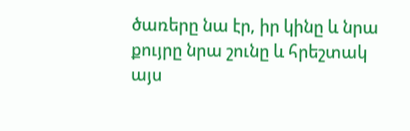ծառերը նա էր, իր կինը և նրա քույրը նրա շունը և հրեշտակ այս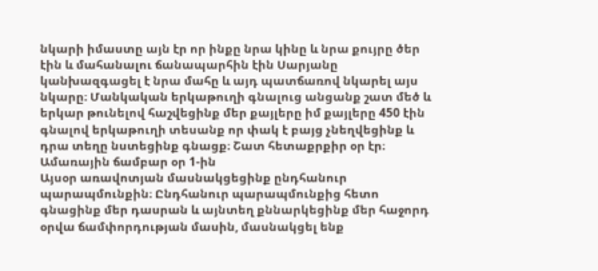նկարի իմաստը այն էր որ ինքը նրա կինը և նրա քույրը ծեր էին և մահանալու ճանապարհին էին Սարյանը կանխազգացել է նրա մահը և այդ պատճառով նկարել այս նկարը։ Մանկական երկաթուղի գնալուց անցանք շատ մեծ և երկար թունելով հաշվեցինք մեր քայլերը իմ քայլերը 450 էին գնալով երկաթուղի տեսանք որ փակ է բայց չնեղվեցինք և դրա տեղը նստեցինք գնացք։ Շատ հետաքրքիր օր էր։
Ամառային ճամբար օր 1-ին
Այսօր առավոտյան մասնակցեցինք ընդհանուր պարապմունքին։ Ընդհանուր պարապմունքից հետո գնացինք մեր դասրան և այնտեղ քննարկեցինք մեր հաջորդ օրվա ճամփորդության մասին, մասնակցել ենք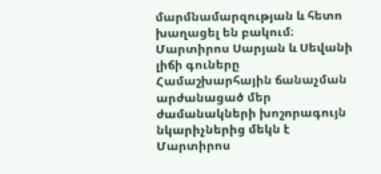մարմնամարզության և հետո խաղացել են բակում։
Մարտիրոս Սարյան և Սեվանի լիճի գուները
Համաշխարհային ճանաչման արժանացած մեր ժամանակների խոշորագույն նկարիչներից մեկն է Մարտիրոս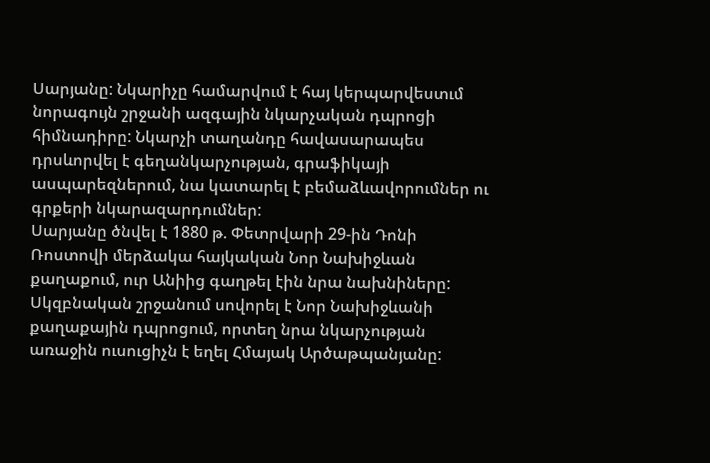Սարյանը: Նկարիչը համարվում է հայ կերպարվեստւմ նորագույն շրջանի ազգային նկարչական դպրոցի հիմնադիրը: Նկարչի տաղանդը հավասարապես դրսևորվել է գեղանկարչության, գրաֆիկայի ասպարեզներում, նա կատարել է բեմաձևավորումներ ու գրքերի նկարազարդումներ:
Սարյանը ծնվել է 1880 թ. Փետրվարի 29-ին Դոնի Ռոստովի մերձակա հայկական Նոր Նախիջևան քաղաքում, ուր Անիից գաղթել էին նրա նախնիները: Սկզբնական շրջանում սովորել է Նոր Նախիջևանի քաղաքային դպրոցում, որտեղ նրա նկարչության առաջին ուսուցիչն է եղել Հմայակ Արծաթպանյանը: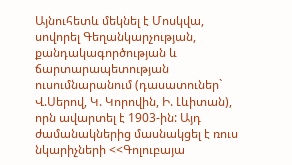Այնուհետև մեկնել է Մոսկվա, սովորել Գեղանկարչության, քանդակագործության և ճարտարապետության ուսումնարանում (դասատուներ` Վ.Սերով, Կ. Կորովին, Ի. Լևիտան), որն ավարտել է 1903-ին: Այդ ժամանակներից մասնակցել է ռուս նկարիչների <<Գոլուբայա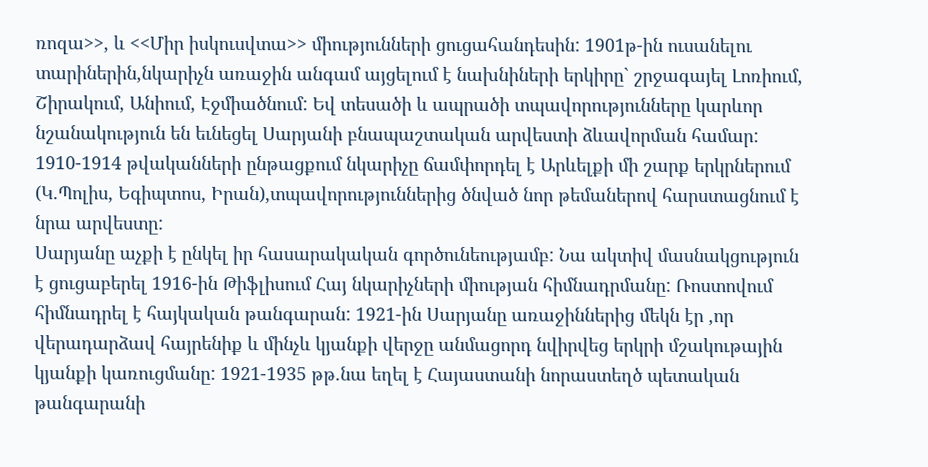ռոզա>>, և <<Միր իսկուսվտա>> միությունների ցուցահանդեսին: 1901թ-ին ուսանելու տարիներին,նկարիչն առաջին անգամ այցելում է նախնիների երկիրը` շրջագայել Լոռիում, Շիրակում, Անիում, Էջմիածնում: Եվ տեսածի և ապրածի տպավորությունները կարևոր նշանակություն են եւնեցել Սարյանի բնապաշտական արվեստի ձևավորման համար: 1910-1914 թվականների ընթացքում նկարիչը ճամփորդել է Արևելքի մի շարք երկրներում (Կ.Պոլիս, Եգիպտոս, Իրան),տպավորություններից ծնված նոր թեմաներով հարստացնում է նրա արվեստը:
Սարյանը աչքի է ընկել իր հասարակական գործունեությամբ: Նա ակտիվ մասնակցություն է ցուցաբերել 1916-ին Թիֆլիսում Հայ նկարիչների միության հիմնադրմանը: Ռոստովում հիմնադրել է հայկական թանգարան: 1921-ին Սարյանը առաջիններից մեկն էր ,որ վերադարձավ հայրենիք և մինչև կյանքի վերջը անմացորդ նվիրվեց երկրի մշակութային կյանքի կառուցմանը: 1921-1935 թթ.նա եղել է Հայաստանի նորաստեղծ պետական թանգարանի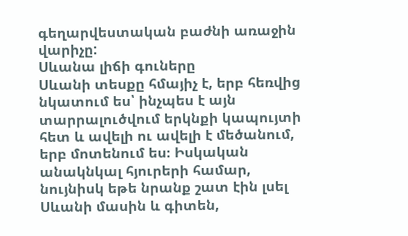գեղարվեստական բաժնի առաջին վարիչը:
Սևանա լիճի գուները
Սևանի տեսքը հմայիչ է, երբ հեռվից նկատում ես՝ ինչպես է այն տարրալուծվում երկնքի կապույտի հետ և ավելի ու ավելի է մեծանում, երբ մոտենում ես։ Իսկական անակնկալ հյուրերի համար, նույնիսկ եթե նրանք շատ էին լսել Սևանի մասին և գիտեն,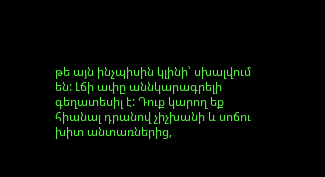թե այն ինչպիսին կլինի՝ սխալվում են: Լճի ափը աննկարագրելի գեղատեսիլ է: Դուք կարող եք հիանալ դրանով չիչխանի և սոճու խիտ անտառներից,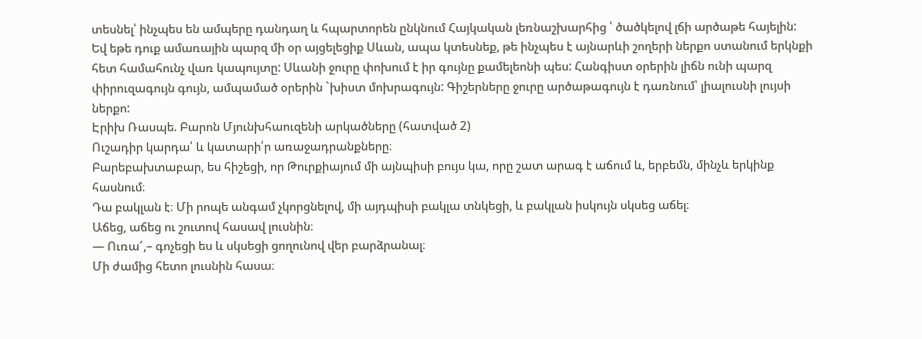տեսնել՝ ինչպես են ամպերը դանդաղ և հպարտորեն ընկնում Հայկական լեռնաշխարհից ՝ ծածկելով լճի արծաթե հայելին: Եվ եթե դուք ամառային պարզ մի օր այցելեցիք Սևան, ապա կտեսնեք, թե ինչպես է այնարևի շողերի ներքո ստանում երկնքի հետ համահունչ վառ կապույտը: Սևանի ջուրը փոխում է իր գույնը քամելեոնի պես: Հանգիստ օրերին լիճն ունի պարզ փիրուզագույն գույն, ամպամած օրերին `խիստ մոխրագույն: Գիշերները ջուրը արծաթագույն է դառնում՝ լիալուսնի լույսի ներքո:
Էրիխ Ռասպե. Բարոն Մյունխհաուզենի արկածները (հատված 2)
Ուշադիր կարդա՛ և կատարի՛ր առաջադրանքները։
Բարեբախտաբար, ես հիշեցի, որ Թուրքիայում մի այնպիսի բույս կա, որը շատ արագ է աճում և, երբեմն, մինչև երկինք հասնում։
Դա բակլան է։ Մի րոպե անգամ չկորցնելով, մի այդպիսի բակլա տնկեցի, և բակլան իսկույն սկսեց աճել։
Աճեց, աճեց ու շուտով հասավ լուսնին։
― Ուռա՜,– գոչեցի ես և սկսեցի ցողունով վեր բարձրանալ։
Մի ժամից հետո լուսնին հասա։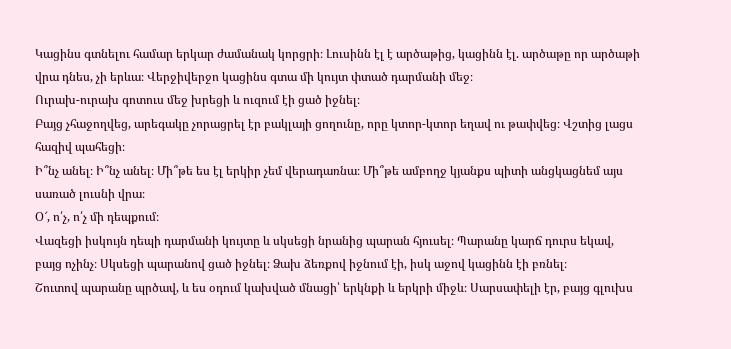Կացինս գտնելու համար երկար ժամանակ կորցրի։ Լուսինն էլ է արծաթից, կացինն էլ. արծաթը որ արծաթի վրա դնես, չի երևա։ Վերջիվերջո կացինս գտա մի կույտ փտած դարմանի մեջ։
Ուրախ-ուրախ գոտուս մեջ խրեցի և ուզում էի ցած իջնել։
Բայց չհաջողվեց, արեգակը չորացրել էր բակլայի ցողունը, որը կտոր-կտոր եղավ ու թափվեց։ Վշտից լացս հազիվ պահեցի։
Ի՞նչ անել։ Ի՞նչ անել։ Մի՞թե ես էլ երկիր չեմ վերադառնա։ Մի՞թե ամբողջ կյանքս պիտի անցկացնեմ այս սառած լուսնի վրա։
Օ՜, ո՛չ, ո՛չ մի դեպքում։
Վազեցի իսկույն դեպի դարմանի կույտը և սկսեցի նրանից պարան հյուսել։ Պարանը կարճ դուրս եկավ, բայց ոչինչ։ Սկսեցի պարանով ցած իջնել։ Ձախ ձեռքով իջնում էի, իսկ աջով կացինն էի բռնել։
Շուտով պարանը պրծավ, և ես օդում կախված մնացի՝ երկնքի և երկրի միջև։ Սարսափելի էր, բայց գլուխս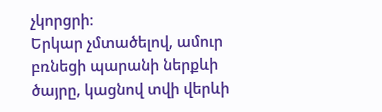չկորցրի։
Երկար չմտածելով, ամուր բռնեցի պարանի ներքևի ծայրը, կացնով տվի վերևի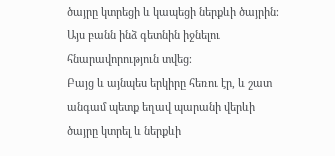ծայրը կտրեցի և կապեցի ներքևի ծայրին։ Այս բանն ինձ գետնին իջնելու հնարավորություն տվեց։
Բայց և այնպես երկիրը հեռու էր, և շատ անգամ պետք եղավ պարանի վերևի ծայրը կտրել և ներքևի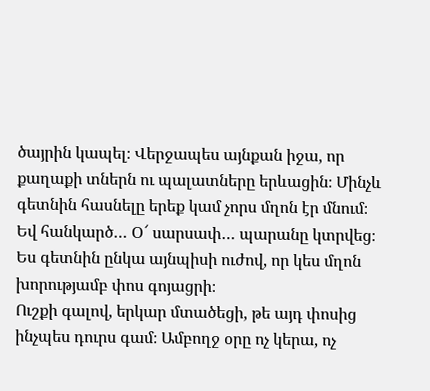ծայրին կապել։ Վերջապես այնքան իջա, որ քաղաքի տներն ու պալատները երևացին։ Մինչև գետնին հասնելը երեք կամ չորս մղոն էր մնում։
Եվ հանկարծ… Օ՜ սարսափ… պարանը կտրվեց։
Ես գետնին ընկա այնպիսի ուժով, որ կես մղոն խորությամբ փոս գոյացրի։
Ուշքի գալով, երկար մտածեցի, թե այդ փոսից ինչպես դուրս գամ։ Ամբողջ օրը ոչ կերա, ոչ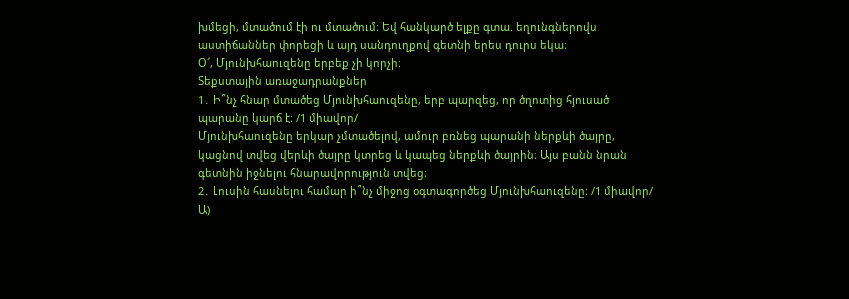խմեցի, մտածում էի ու մտածում։ Եվ հանկարծ ելքը գտա. եղունգներովս աստիճաններ փորեցի և այդ սանդուղքով գետնի երես դուրս եկա։
Օ՜, Մյունխհաուզենը երբեք չի կորչի։
Տեքստային առաջադրանքներ
1․ Ի՞նչ հնար մտածեց Մյունխհաուզենը, երբ պարզեց, որ ծղոտից հյուսած պարանը կարճ է։ /1 միավոր/
Մյունխհաուզենը երկար չմտածելով, ամուր բռնեց պարանի ներքևի ծայրը, կացնով տվեց վերևի ծայրը կտրեց և կապեց ներքևի ծայրին։ Այս բանն նրան գետնին իջնելու հնարավորություն տվեց։
2․ Լուսին հասնելու համար ի՞նչ միջոց օգտագործեց Մյունխհաուզենը։ /1 միավոր/
Ա)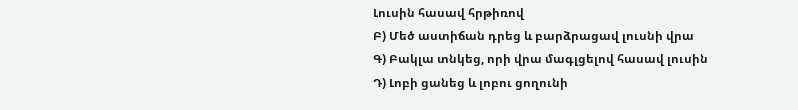Լուսին հասավ հրթիռով
Բ) Մեծ աստիճան դրեց և բարձրացավ լուսնի վրա
Գ) Բակլա տնկեց, որի վրա մագլցելով հասավ լուսին
Դ) Լոբի ցանեց և լոբու ցողունի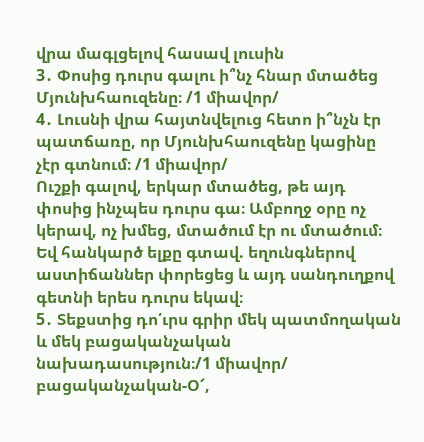վրա մագլցելով հասավ լուսին
3․ Փոսից դուրս գալու ի՞նչ հնար մտածեց Մյունխհաուզենը։ /1 միավոր/
4․ Լուսնի վրա հայտնվելուց հետո ի՞նչն էր պատճառը, որ Մյունխհաուզենը կացինը չէր գտնում։ /1 միավոր/
Ուշքի գալով, երկար մտածեց, թե այդ փոսից ինչպես դուրս գա։ Ամբողջ օրը ոչ կերավ, ոչ խմեց, մտածում էր ու մտածում։ Եվ հանկարծ ելքը գտավ. եղունգներով աստիճաններ փորեցեց և այդ սանդուղքով գետնի երես դուրս եկավ։
5․ Տեքստից դո՛ւրս գրիր մեկ պատմողական և մեկ բացականչական նախադասություն։/1 միավոր/
բացականչական-Օ՜,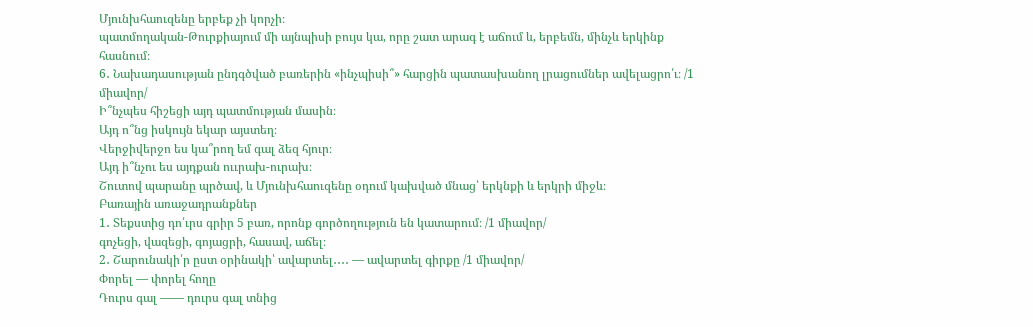Մյունխհաուզենը երբեք չի կորչի։
պատմողական-Թուրքիայում մի այնպիսի բույս կա, որը շատ արագ է աճում և, երբեմն, մինչև երկինք հասնում։
6․ Նախադասության ընդգծված բառերին «ինչպիսի՞» հարցին պատասխանող լրացումներ ավելացրո՛ւ։ /1 միավոր/
Ի՞նչպես հիշեցի այդ պատմության մասին։
Այդ ո՞նց իսկույն եկար այստեղ։
Վերջիվերջո ես կա՞րող եմ գալ ձեզ հյուր։
Այդ ի՞նչու ես այդքան ոււրախ-ուրախ։
Շուտով պարանը պրծավ, և Մյունխհաուզենը օդում կախված մնաց՝ երկնքի և երկրի միջև։
Բառային առաջադրանքներ
1․ Տեքստից դո՛ւրս գրիր 5 բառ, որոնք գործողություն են կատարում։ /1 միավոր/
գոչեցի, վազեցի, գոյացրի, հասավ, աճել։
2․ Շարունակի՛ր ըստ օրինակի՝ ավարտել․․․․ — ավարտել գիրքը /1 միավոր/
Փորել — փորել հողը
Դուրս գալ —— դուրս գալ տնից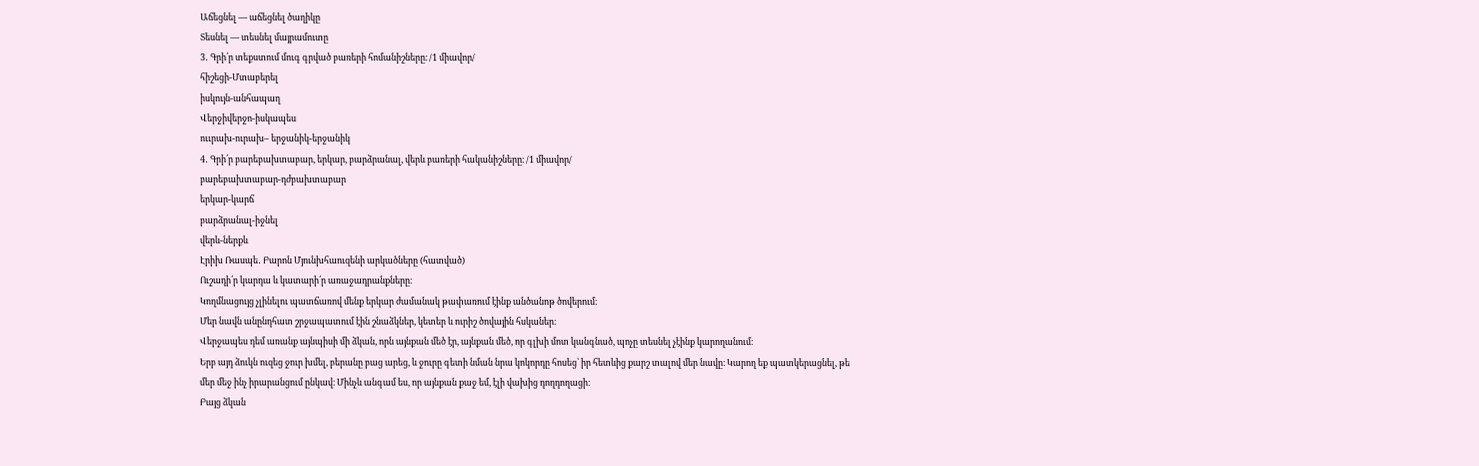Աճեցնել — աճեցնել ծաղիկը
Տեսնել — տեսնել մայրամուտը
3․ Գրի՛ր տեքստում մուգ գրված բառերի հոմանիշները։ /1 միավոր/
հիշեցի-Մտաբերել
իսկույն-անհապաղ
Վերջիվերջո-իսկապես
ոււրախ-ուրախ– երջանիկ-երջանիկ
4․ Գրի՛ր բարեբախտաբար, երկար, բարձրանալ, վերև բառերի հականիշները։ /1 միավոր/
բարեբախտաբար-դժբախտաբար
երկար-կարճ
բարձրանալ-իջնել
վերև-ներքև
Էրիխ Ռասպե․ Բարոն Մյունխհաուզենի արկածները (հատված)
Ուշադի՛ր կարդա և կատարի՛ր առաջադրանքները։
Կողմնացույց չլինելու պատճառով մենք երկար ժամանակ թափառում էինք անծանոթ ծովերում։
Մեր նավն անընդհատ շրջապատում էին շնաձկներ, կետեր և ուրիշ ծովային հսկաներ։
Վերջապես դեմ առանք այնպիսի մի ձկան, որն այնքան մեծ էր, այնքան մեծ, որ գլխի մոտ կանգնած, պոչը տեսնել չէինք կարողանում։
Երբ այդ ձուկն ուզեց ջուր խմել, բերանը բաց արեց, և ջուրը գետի նման նրա կոկորդը հոսեց՝ իր հետևից քարշ տալով մեր նավը։ Կարող եք պատկերացնել, թե մեր մեջ ինչ իրարանցում ընկավ։ Մինչև անգամ ես, որ այնքան քաջ եմ, էլի վախից դողդողացի։
Բայց ձկան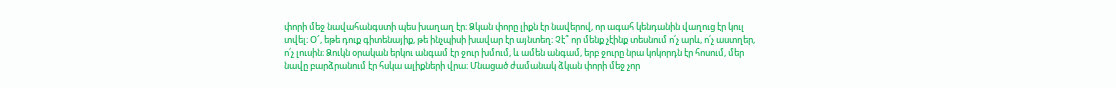փորի մեջ նավահանգստի պես խաղաղ էր։ Ձկան փորը լիքն էր նավերով, որ ագահ կենդանին վաղուց էր կուլ տվել։ Օ՜, եթե դուք գիտենայիք, թե ինչպիսի խավար էր այնտեղ։ Չէ՞ որ մենք չէինք տեսնում ո՛չ արև, ո՛չ աստղեր, ո՛չ լուսին։ Ձուկն օրական երկու անգամ էր ջուր խմում, և ամեն անգամ, երբ ջուրը նրա կոկորդն էր հոսում, մեր նավը բարձրանում էր հսկա ալիքների վրա։ Մնացած ժամանակ ձկան փորի մեջ չոր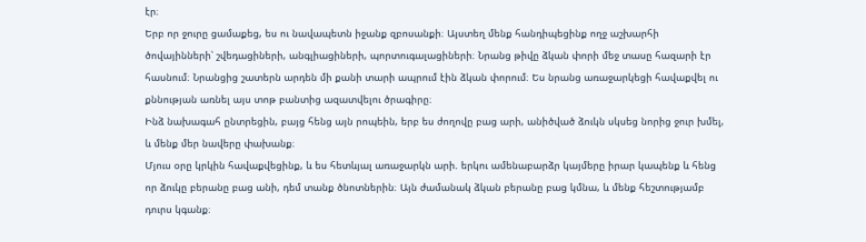էր։
Երբ որ ջուրը ցամաքեց, ես ու նավապետն իջանք զբոսանքի։ Այստեղ մենք հանդիպեցինք ողջ աշխարհի ծովայինների՝ շվեդացիների, անգլիացիների, պորտուգալացիների։ Նրանց թիվը ձկան փորի մեջ տասը հազարի էր հասնում։ Նրանցից շատերն արդեն մի քանի տարի ապրում էին ձկան փորում։ Ես նրանց առաջարկեցի հավաքվել ու քննության առնել այս տոթ բանտից ազատվելու ծրագիրը։
Ինձ նախագահ ընտրեցին, բայց հենց այն րոպեին, երբ ես ժողովը բաց արի, անիծված ձուկն սկսեց նորից ջուր խմել, և մենք մեր նավերը փախանք։
Մյուս օրը կրկին հավաքվեցինք, և ես հետևյալ առաջարկն արի. երկու ամենաբարձր կայմերը իրար կապենք և հենց որ ձուկը բերանը բաց անի, դեմ տանք ծնոտներին։ Այն ժամանակ ձկան բերանը բաց կմնա, և մենք հեշտությամբ դուրս կգանք։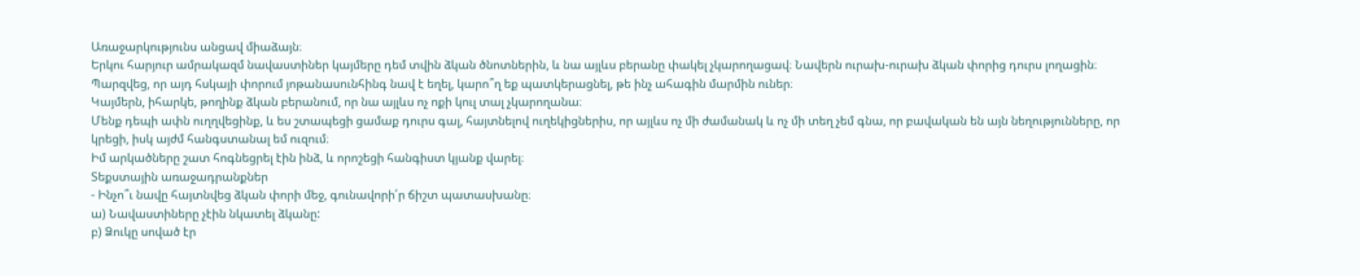Առաջարկությունս անցավ միաձայն։
Երկու հարյուր ամրակազմ նավաստիներ կայմերը դեմ տվին ձկան ծնոտներին, և նա այլևս բերանը փակել չկարողացավ։ Նավերն ուրախ-ուրախ ձկան փորից դուրս լողացին։
Պարզվեց, որ այդ հսկայի փորում յոթանասունհինգ նավ է եղել, կարո՞ղ եք պատկերացնել, թե ինչ ահագին մարմին ուներ։
Կայմերն, իհարկե, թողինք ձկան բերանում, որ նա այլևս ոչ ոքի կուլ տալ չկարողանա։
Մենք դեպի ափն ուղղվեցինք, և ես շտապեցի ցամաք դուրս գալ, հայտնելով ուղեկիցներիս, որ այլևս ոչ մի ժամանակ և ոչ մի տեղ չեմ գնա, որ բավական են այն նեղությունները, որ կրեցի, իսկ այժմ հանգստանալ եմ ուզում։
Իմ արկածները շատ հոգնեցրել էին ինձ, և որոշեցի հանգիստ կյանք վարել։
Տեքստային առաջադրանքներ
- Ինչո՞ւ նավը հայտնվեց ձկան փորի մեջ, գունավորի՛ր ճիշտ պատասխանը։
ա) Նավաստիները չէին նկատել ձկանը:
բ) Ձուկը սոված էր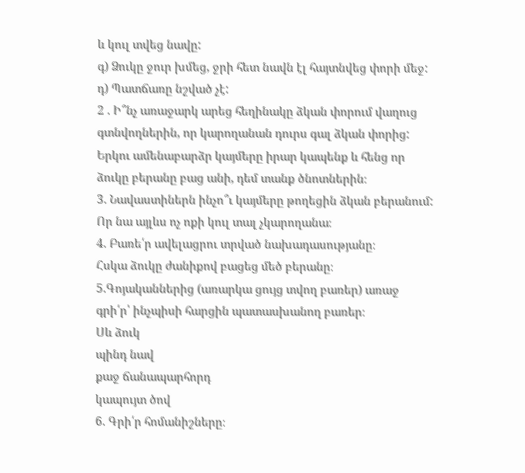և կուլ տվեց նավը:
գ) Ձուկը ջուր խմեց, ջրի հետ նավն էլ հայտնվեց փորի մեջ:
դ) Պատճառը նշված չէ:
2 . Ի՞նչ առաջարկ արեց հեղինակը ձկան փորում վաղուց գտնվողներին, որ կարողանան դուրս գալ ձկան փորից:
Երկու ամենաբարձր կայմերը իրար կապենք և հենց որ ձուկը բերանը բաց անի, դեմ տանք ծնոտներին։
3. Նավաստիներն ինչո՞ւ կայմերը թողեցին ձկան բերանում:
Որ նա այլևս ոչ ոքի կուլ տալ չկարողանա։
4. Բառե՛ր ավելացրու տրված նախադասությանը։
Հսկա ձուկը ժանիքով բացեց մեծ բերանը։
5.Գոյականներից (առարկա ցույց տվող բառեր) առաջ գրի՛ր՝ ինչպիսի հարցին պատասխանող բառեր։
Սև ձուկ
պինդ նավ
քաջ ճանապարհորդ
կապույտ ծով
6. Գրի՛ր հոմանիշները։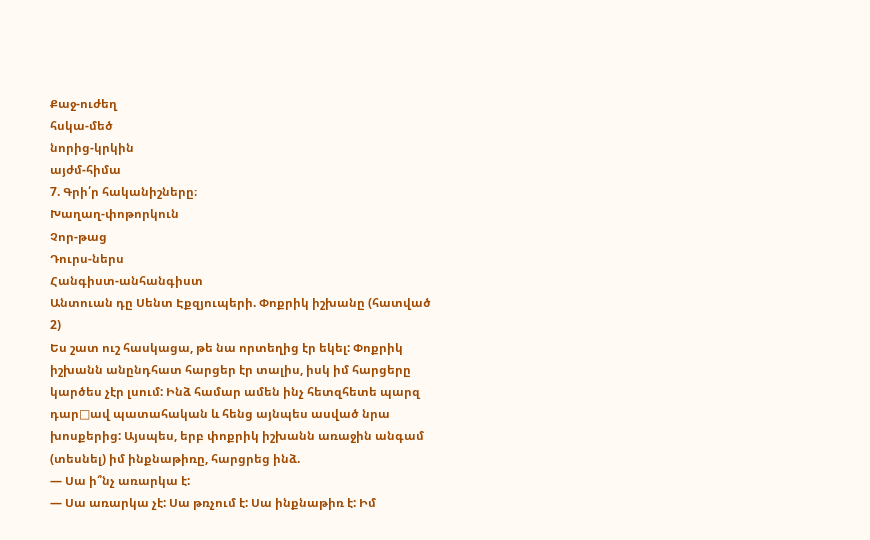Քաջ-ուժեղ
հսկա-մեծ
նորից-կրկին
այժմ-հիմա
7. Գրի՛ր հականիշները։
Խաղաղ-փոթորկուն
Չոր-թաց
Դուրս-ներս
Հանգիստ-անհանգիստ
Անտուան դը Սենտ Էքզյուպերի. Փոքրիկ իշխանը (հատված 2)
Ես շատ ուշ հասկացա, թե նա որտեղից էր եկել: Փոքրիկ իշխանն անընդհատ հարցեր էր տալիս, իսկ իմ հարցերը կարծես չէր լսում: Ինձ համար ամեն ինչ հետզհետե պարզ դար□ավ պատահական և հենց այնպես ասված նրա խոսքերից: Այսպես, երբ փոքրիկ իշխանն առաջին անգամ (տեսնել) իմ ինքնաթիռը, հարցրեց ինձ.
— Սա ի՞նչ առարկա է:
— Սա առարկա չէ: Սա թռչում է: Սա ինքնաթիռ է: Իմ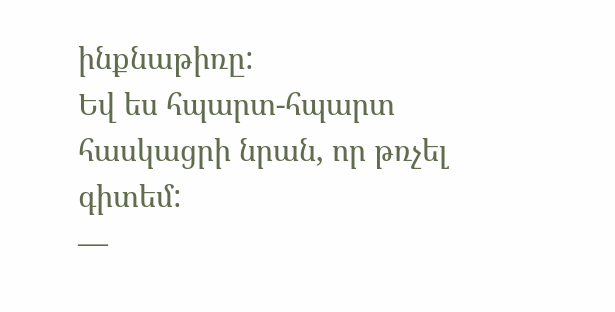ինքնաթիռը:
Եվ ես հպարտ-հպարտ հասկացրի նրան, որ թռչել գիտեմ:
—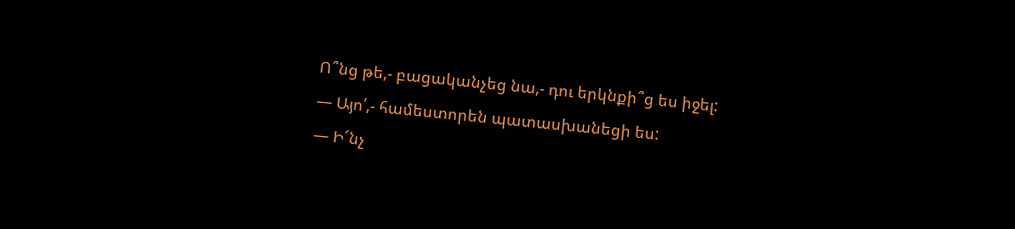Ո՞նց թե,- բացականչեց նա,- դու երկնքի՞ց ես իջել:
— Այո՛,- համեստորեն պատասխանեցի ես:
— Ի՜նչ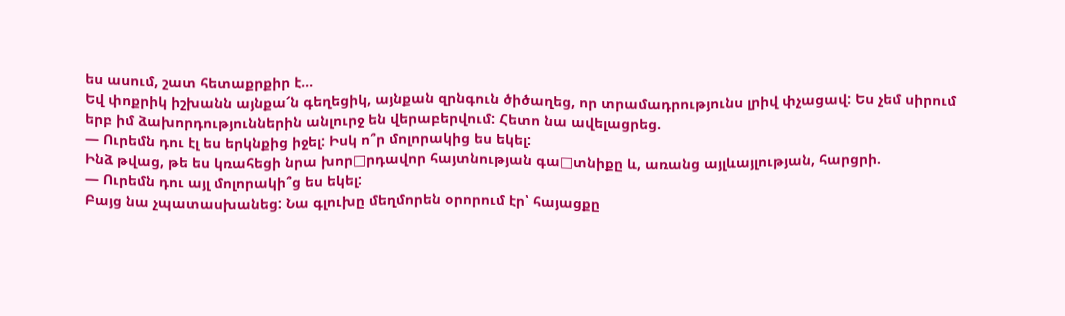ես ասում, շատ հետաքրքիր է…
Եվ փոքրիկ իշխանն այնքա՜ն գեղեցիկ, այնքան զրնգուն ծիծաղեց, որ տրամադրությունս լրիվ փչացավ: Ես չեմ սիրում երբ իմ ձախորդություններին անլուրջ են վերաբերվում: Հետո նա ավելացրեց.
— Ուրեմն դու էլ ես երկնքից իջել: Իսկ ո՞ր մոլորակից ես եկել:
Ինձ թվաց, թե ես կռահեցի նրա խոր□րդավոր հայտնության գա□տնիքը և, առանց այլևայլության, հարցրի.
— Ուրեմն դու այլ մոլորակի՞ց ես եկել:
Բայց նա չպատասխանեց: Նա գլուխը մեղմորեն օրորում էր՝ հայացքը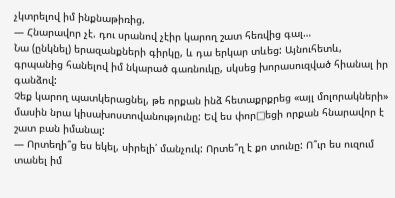չկտրելով իմ ինքնաթիռից.
— Հնարավոր չէ. դու սրանով չէիր կարող շատ հեռվից գալ…
Նա (ընկնել) երազանքների գիրկը, և դա երկար տևեց: Այնուհետև, գրպանից հանելով իմ նկարած գառնուկը, սկսեց խորասուզված հիանալ իր գանձով:
Չեք կարող պատկերացնել, թե որքան ինձ հետաքրքրեց «այլ մոլորակների» մասին նրա կիսախոստովանությունը: Եվ ես փոր□եցի որքան հնարավոր է շատ բան իմանալ:
— Որտեղի՞ց ես եկել, սիրելի՛ մանչուկ: Որտե՞ղ է քո տունը: Ո՞ւր ես ուզում տանել իմ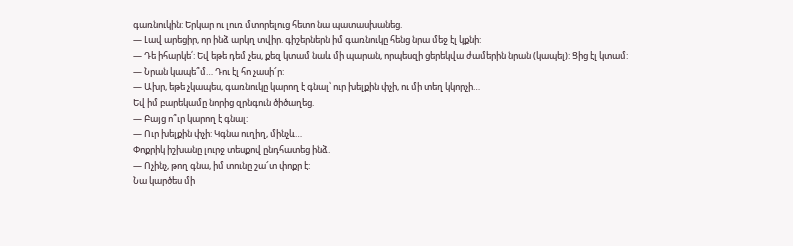գառնուկին: Երկար ու լուռ մտորելուց հետո նա պատասխանեց.
— Լավ արեցիր, որ ինձ արկղ տվիր. գիշերներն իմ գառնուկը հենց նրա մեջ էլ կքնի:
— Դե իհարկե՛: Եվ եթե դեմ չես, քեզ կտամ նաև մի պարան, որպեսզի ցերեկվա ժամերին նրան (կապել): Ցից էլ կտամ:
— Նրան կապե՞մ… Դու էլ հո չասի՜ր:
— Ախր, եթե չկապես, գառնուկը կարող է գնալ՝ ուր խելքին փչի, ու մի տեղ կկորչի…
Եվ իմ բարեկամը նորից զրնգուն ծիծաղեց.
— Բայց ո՞ւր կարող է գնալ:
— Ուր խելքին փչի: Կգնա ուղիղ, մինչև…
Փոքրիկ իշխանը լուրջ տեսքով ընդհատեց ինձ.
— Ոչինչ, թող գնա, իմ տունը շա՜տ փոքր է:
Նա կարծես մի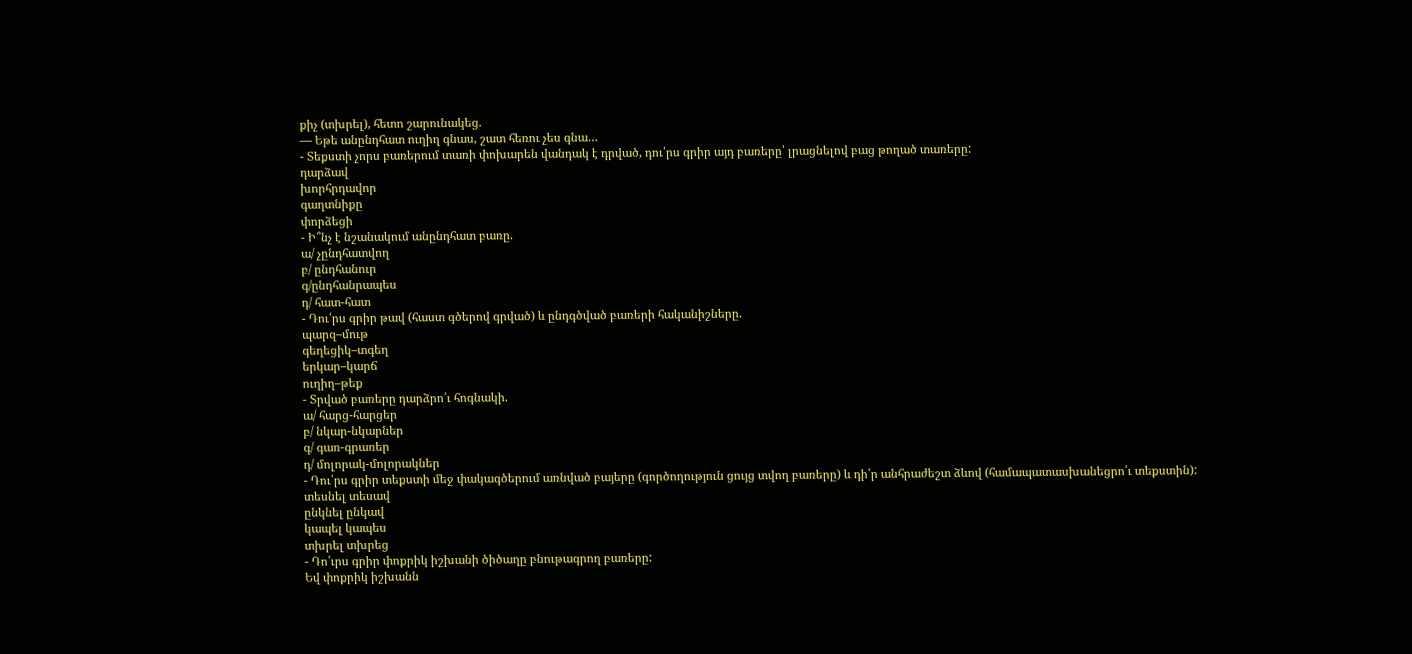քիչ (տխրել), հետո շարունակեց.
— Եթե անընդհատ ուղիղ գնաս, շատ հեռու չես գնա…
- Տեքստի չորս բառերում տառի փոխարեն վանդակ է դրված, դու՛րս գրիր այդ բառերը՝ լրացնելով բաց թողած տառերը:
դարձավ
խորհրդավոր
գաղտնիքը
փորձեցի
- Ի՞նչ է նշանակում անընդհատ բառը.
ա/ չընդհատվող
բ/ ընդհանուր
գ/ընդհանրապես
դ/ հատ-հատ
- Դու՛րս գրիր թավ (հաստ գծերով գրված) և ընդգծված բառերի հականիշները.
պարզ–մութ
գեղեցիկ–տգեղ
երկար–կարճ
ուղիղ–թեք
- Տրված բառերը դարձրո՛ւ հոգնակի.
ա/ հարց-հարցեր
բ/ նկար-նկարներ
գ/ գառ-գրառեր
դ/ մոլորակ-մոլորակներ
- Դու՛րս գրիր տեքստի մեջ փակագծերում առնված բայերը (գործողություն ցույց տվող բառերը) և դի՛ր անհրաժեշտ ձևով (համապատասխանեցրո՛ւ տեքստին):
տեսնել տեսավ
ընկնել ընկավ
կապել կապես
տխրել տխրեց
- Դո՛ւրս գրիր փոքրիկ իշխանի ծիծաղը բնութագրող բառերը:
Եվ փոքրիկ իշխանն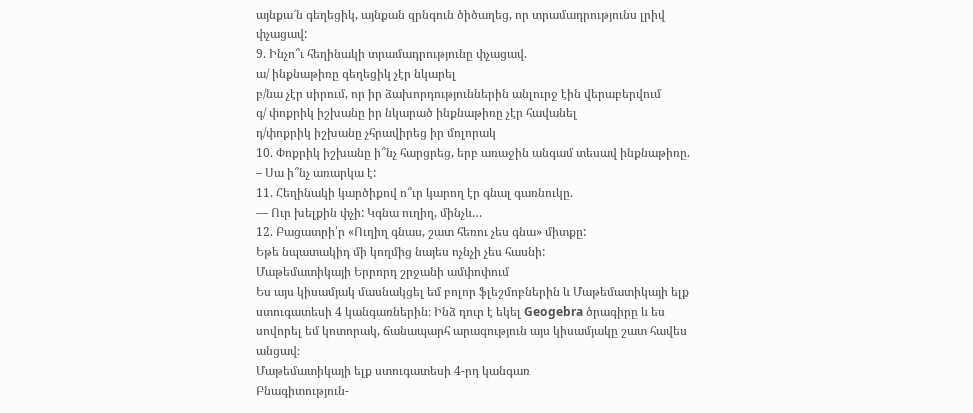այնքա՜ն գեղեցիկ, այնքան զրնգուն ծիծաղեց, որ տրամադրությունս լրիվ փչացավ:
9. Ինչո՞ւ հեղինակի տրամադրությունը փչացավ.
ա/ ինքնաթիռը գեղեցիկ չէր նկարել
բ/նա չէր սիրում, որ իր ձախորդություններին անլուրջ էին վերաբերվում
գ/ փոքրիկ իշխանը իր նկարած ինքնաթիռը չէր հավանել
դ/փոքրիկ իշխանը չհրավիրեց իր մոլորակ
10. Փոքրիկ իշխանը ի՞նչ հարցրեց, երբ առաջին անգամ տեսավ ինքնաթիռը.
– Սա ի՞նչ առարկա է:
11. Հեղինակի կարծիքով ո՞ւր կարող էր գնալ գառնուկը.
— Ուր խելքին փչի: Կգնա ուղիղ, մինչև…
12. Բացատրի՛ր «Ուղիղ գնաս, շատ հեռու չես գնա» միտքը:
Եթե նպատակիդ մի կողմից նայես ոչնչի չես հասնի:
Մաթեմատիկայի Երրորդ շրջանի ամփոփում
Ես այս կիսամյակ մասնակցել եմ բոլոր ֆլեշմոբներին և Մաթեմատիկայի ելք ստուգատեսի 4 կանգառներին։ Ինձ դուր է եկել Geogebra ծրագիրը և ես սովորել եմ կոտորակ, ճանապարհ արագություն այս կիսամյակը շատ հավես անցավ։
Մաթեմատիկայի ելք ստուգատեսի 4-րդ կանգառ
Բնագիտություն-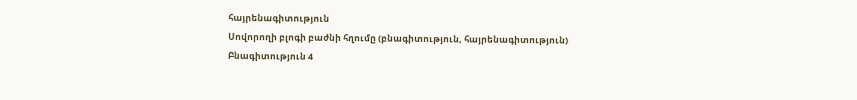հայրենագիտություն
Սովորողի բլոգի բաժնի հղումը (բնագիտություն, հայրենագիտություն)
Բնագիտություն 4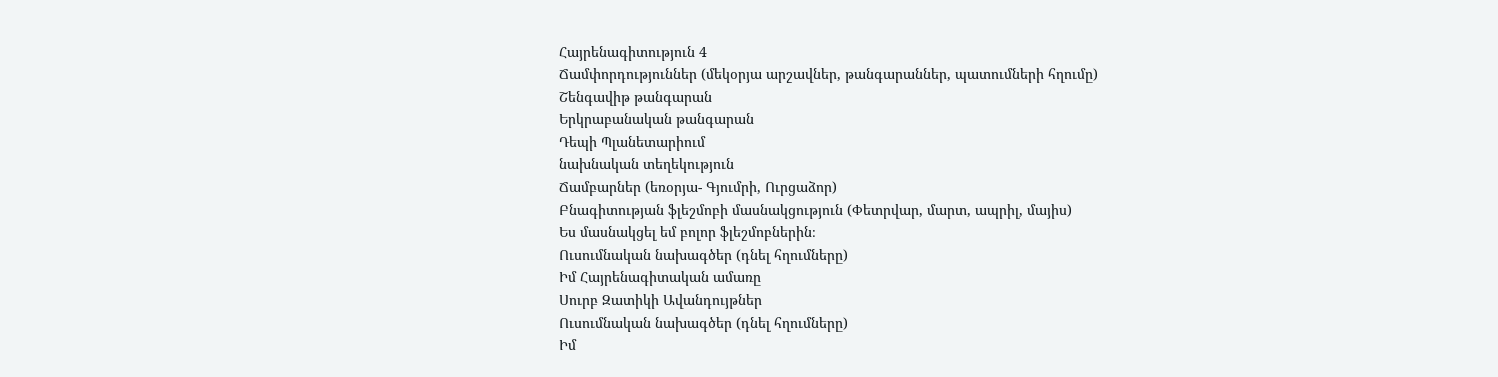Հայրենագիտություն 4
Ճամփորդություններ (մեկօրյա արշավներ, թանգարաններ, պատումների հղումը)
Շենգավիթ թանգարան
Երկրաբանական թանգարան
Դեպի Պլանետարիում
նախնական տեղեկություն
Ճամբարներ (եռօրյա- Գյումրի, Ուրցաձոր)
Բնագիտության ֆլեշմոբի մասնակցություն (Փետրվար, մարտ, ապրիլ, մայիս)
Ես մասնակցել եմ բոլոր ֆլեշմոբներին։
Ուսումնական նախագծեր (դնել հղումները)
Իմ Հայրենագիտական ամառը
Սուրբ Զատիկի Ավանդույթներ
Ուսումնական նախագծեր (դնել հղումները)
Իմ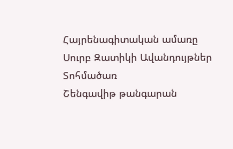Հայրենագիտական ամառը
Սուրբ Զատիկի Ավանդույթներ
Տոհմածառ
Շենգավիթ թանգարան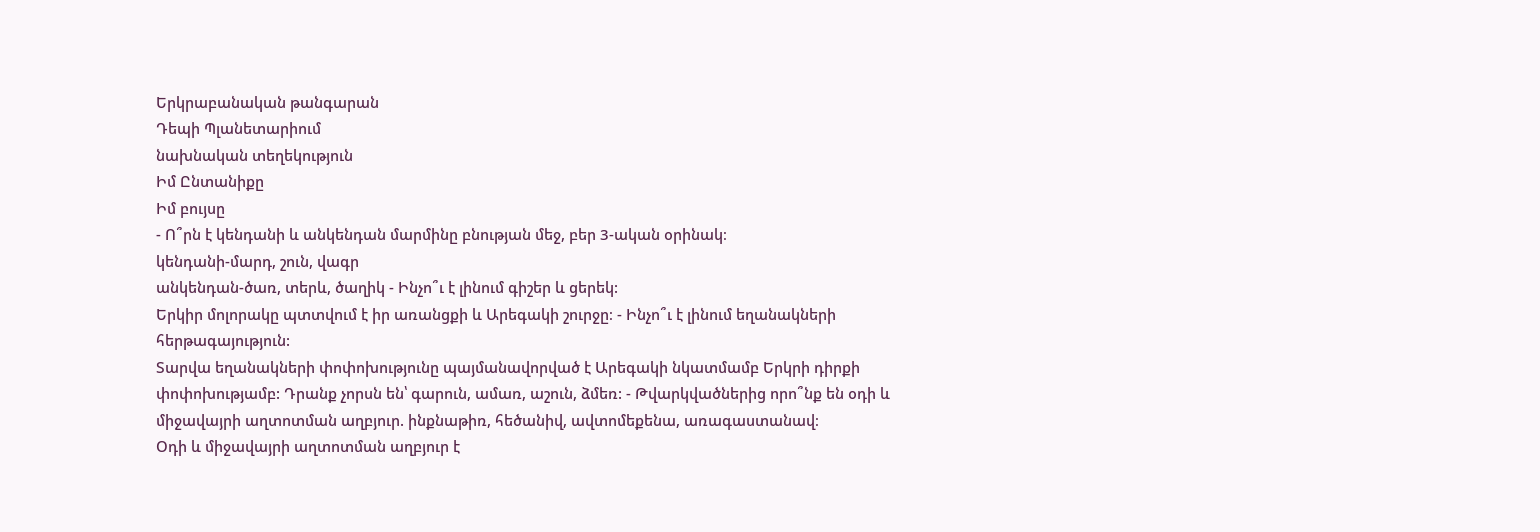Երկրաբանական թանգարան
Դեպի Պլանետարիում
նախնական տեղեկություն
Իմ Ընտանիքը
Իմ բույսը
- Ո՞րն է կենդանի և անկենդան մարմինը բնության մեջ, բեր 3-ական օրինակ։
կենդանի-մարդ, շուն, վագր
անկենդան-ծառ, տերև, ծաղիկ - Ինչո՞ւ է լինում գիշեր և ցերեկ:
Երկիր մոլորակը պտտվում է իր առանցքի և Արեգակի շուրջը։ - Ինչո՞ւ է լինում եղանակների հերթագայություն:
Տարվա եղանակների փոփոխությունը պայմանավորված է Արեգակի նկատմամբ Երկրի դիրքի փոփոխությամբ: Դրանք չորսն են՝ գարուն, ամառ, աշուն, ձմեռ: - Թվարկվածներից որո՞նք են օդի և միջավայրի աղտոտման աղբյուր. ինքնաթիռ, հեծանիվ, ավտոմեքենա, առագաստանավ։
Օդի և միջավայրի աղտոտման աղբյուր է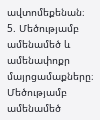ավտոմեքենան։
5. Մեծությամբ ամենամեծ և ամենափոքր մայրցամաքները։
Մեծությամբ ամենամեծ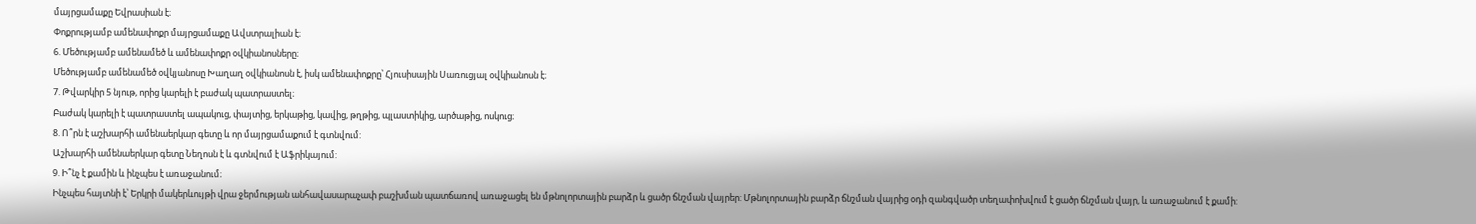մայրցամաքը Եվրասիան է։
Փոքրությամբ ամենափոքր մայրցամաքը Ավստրալիան է։
6. Մեծությամբ ամենամեծ և ամենափոքր օվկիանոսները։
Մեծությամբ ամենամեծ օվկյանոսը Խաղաղ օվկիանոսն է, իսկ ամենափոքրը՝ Հյուսիսային Սառուցյալ օվկիանոսն է։
7. Թվարկիր 5 նյութ, որից կարելի է բաժակ պատրաստել։
Բաժակ կարելի է պատրաստել ապակուց, փայտից, երկաթից, կավից, թղթից, պլաստիկից, արծաթից, ոսկուց։
8. Ո՞րն է աշխարհի ամենաերկար գետը և որ մայրցամաքում է գտնվում:
Աշխարհի ամենաերկար գետը Նեղոսն է և գտնվում է Աֆրիկայում:
9. Ի՞նչ է քամին և ինչպես է առաջանում։
Ինչպես հայտնի է՝ Երկրի մակերևույթի վրա ջերմության անհավասարաչափ բաշխման պատճառով առաջացել են մթնոլորտային բարձր և ցածր ճնշման վայրեր: Մթնոլորտային բարձր ճնշման վայրից օդի զանգվածր տեղափոխվում է ցածր ճնշման վայր, և առաջանում է քամի: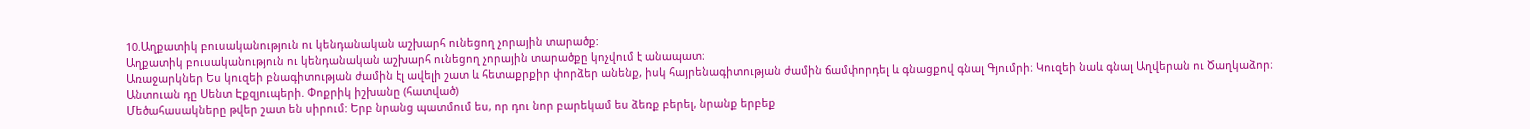10.Աղքատիկ բուսականություն ու կենդանական աշխարհ ունեցող չորային տարածք:
Աղքատիկ բուսականություն ու կենդանական աշխարհ ունեցող չորային տարածքը կոչվում է անապատ։
Առաջարկներ Ես կուզեի բնագիտության ժամին էլ ավելի շատ և հետաքրքիր փորձեր անենք, իսկ հայրենագիտության ժամին ճամփորդել և գնացքով գնալ Գյումրի։ Կուզեի նաև գնալ Աղվերան ու Ծաղկաձոր։
Անտուան դը Սենտ Էքզյուպերի. Փոքրիկ իշխանը (հատված)
Մեծահասակները թվեր շատ են սիրում: Երբ նրանց պատմում ես, որ դու նոր բարեկամ ես ձեռք բերել, նրանք երբեք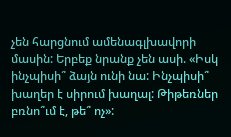չեն հարցնում ամենագլխավորի մասին: Երբեք նրանք չեն ասի. «Իսկ ինչպիսի՞ ձայն ունի նա: Ինչպիսի՞ խաղեր է սիրում խաղալ: Թիթեռներ բռնո՞ւմ է, թե՞ ոչ»: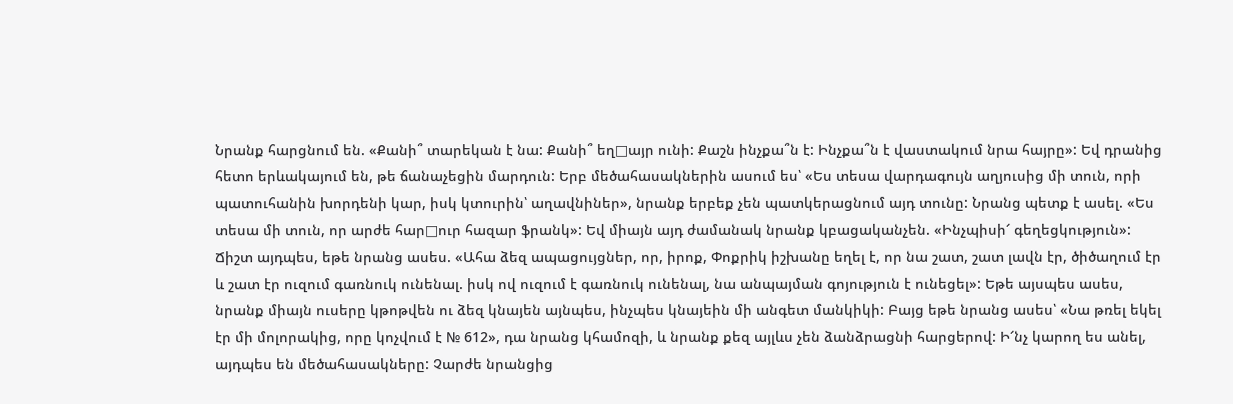Նրանք հարցնում են. «Քանի՞ տարեկան է նա: Քանի՞ եղ□այր ունի: Քաշն ինչքա՞ն է: Ինչքա՞ն է վաստակում նրա հայրը»: Եվ դրանից հետո երևակայում են, թե ճանաչեցին մարդուն: Երբ մեծահասակներին ասում ես՝ «Ես տեսա վարդագույն աղյուսից մի տուն, որի պատուհանին խորդենի կար, իսկ կտուրին՝ աղավնիներ», նրանք երբեք չեն պատկերացնում այդ տունը: Նրանց պետք է ասել. «Ես տեսա մի տուն, որ արժե հար□ուր հազար ֆրանկ»: Եվ միայն այդ ժամանակ նրանք կբացականչեն. «Ինչպիսի՜ գեղեցկություն»: Ճիշտ այդպես, եթե նրանց ասես. «Ահա ձեզ ապացույցներ, որ, իրոք, Փոքրիկ իշխանը եղել է, որ նա շատ, շատ լավն էր, ծիծաղում էր և շատ էր ուզում գառնուկ ունենալ. իսկ ով ուզում է գառնուկ ունենալ, նա անպայման գոյություն է ունեցել»: Եթե այսպես ասես, նրանք միայն ուսերը կթոթվեն ու ձեզ կնայեն այնպես, ինչպես կնայեին մի անգետ մանկիկի: Բայց եթե նրանց ասես՝ «Նա թռել եկել էր մի մոլորակից, որը կոչվում է № 612», դա նրանց կհամոզի, և նրանք քեզ այլևս չեն ձանձրացնի հարցերով: Ի՜նչ կարող ես անել, այդպես են մեծահասակները: Չարժե նրանցից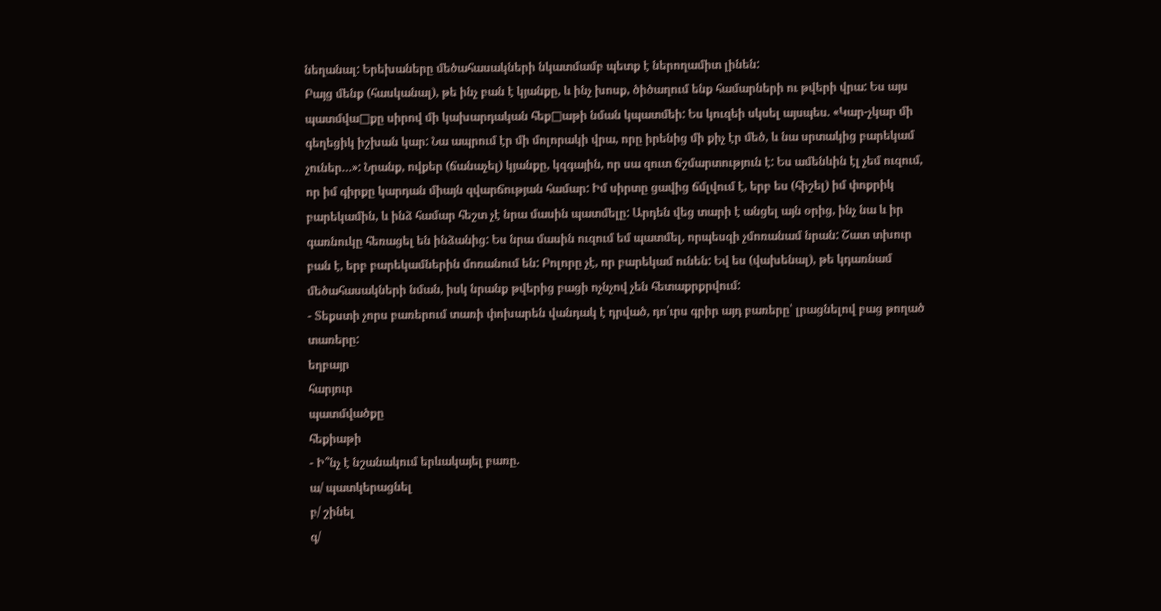նեղանալ: Երեխաները մեծահասակների նկատմամբ պետք է ներողամիտ լինեն:
Բայց մենք (հասկանալ), թե ինչ բան է կյանքը, և ինչ խոսք, ծիծաղում ենք համարների ու թվերի վրա: Ես այս պատմվա□քը սիրով մի կախարդական հեք□աթի նման կպատմեի: Ես կուզեի սկսել այսպես. «Կար-չկար մի գեղեցիկ իշխան կար: Նա ապրում էր մի մոլորակի վրա, որը իրենից մի քիչ էր մեծ, և նա սրտակից բարեկամ չուներ…»: Նրանք, ովքեր (ճանաչել) կյանքը, կզգային, որ սա զուտ ճշմարտություն է: Ես ամենևին էլ չեմ ուզում, որ իմ գիրքը կարդան միայն զվարճության համար: Իմ սիրտը ցավից ճմլվում է, երբ ես (հիշել) իմ փոքրիկ բարեկամին, և ինձ համար հեշտ չէ նրա մասին պատմելը: Արդեն վեց տարի է անցել այն օրից, ինչ նա և իր գառնուկը հեռացել են ինձանից: Ես նրա մասին ուզում եմ պատմել, որպեսզի չմոռանամ նրան: Շատ տխուր բան է, երբ բարեկամներին մոռանում են: Բոլորը չէ, որ բարեկամ ունեն: Եվ ես (վախենալ), թե կդառնամ մեծահասակների նման, իսկ նրանք թվերից բացի ոչնչով չեն հետաքրքրվում:
- Տեքստի չորս բառերում տառի փոխարեն վանդակ է դրված, դո՛ւրս գրիր այդ բառերը՝ լրացնելով բաց թողած տառերը:
եղբայր
հարյուր
պատմվածքը
հեքիաթի
- Ի՞նչ է նշանակում երևակայել բառը.
ա/ պատկերացնել
բ/ շինել
գ/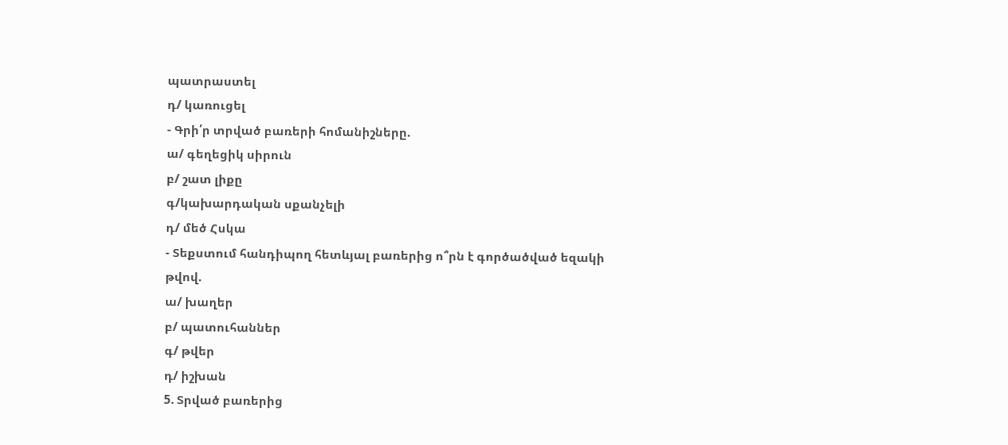պատրաստել
դ/ կառուցել
- Գրի՛ր տրված բառերի հոմանիշները.
ա/ գեղեցիկ սիրուն
բ/ շատ լիքը
գ/կախարդական սքանչելի
դ/ մեծ Հսկա
- Տեքստում հանդիպող հետևյալ բառերից ո՞րն է գործածված եզակի թվով.
ա/ խաղեր
բ/ պատուհաններ
գ/ թվեր
դ/ իշխան
5. Տրված բառերից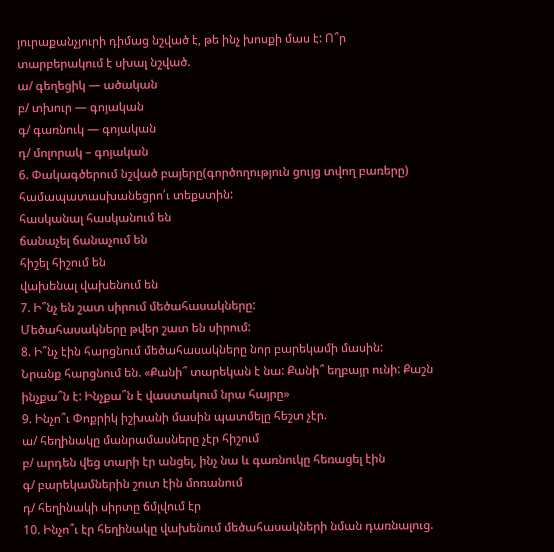յուրաքանչյուրի դիմաց նշված է, թե ինչ խոսքի մաս է: Ո՞ր տարբերակում է սխալ նշված.
ա/ գեղեցիկ — ածական
բ/ տխուր — գոյական
գ/ գառնուկ — գոյական
դ/ մոլորակ – գոյական
6. Փակագծերում նշված բայերը(գործողություն ցույց տվող բառերը) համապատասխանեցրո՛ւ տեքստին:
հասկանալ հասկանում են
ճանաչել ճանաչում են
հիշել հիշում են
վախենալ վախենում են
7. Ի՞նչ են շատ սիրում մեծահասակները:
Մեծահասակները թվեր շատ են սիրում:
8. Ի՞նչ էին հարցնում մեծահասակները նոր բարեկամի մասին:
Նրանք հարցնում են. «Քանի՞ տարեկան է նա: Քանի՞ եղբայր ունի: Քաշն ինչքա՞ն է: Ինչքա՞ն է վաստակում նրա հայրը»
9. Ինչո՞ւ Փոքրիկ իշխանի մասին պատմելը հեշտ չէր.
ա/ հեղինակը մանրամասները չէր հիշում
բ/ արդեն վեց տարի էր անցել, ինչ նա և գառնուկը հեռացել էին
գ/ բարեկամներին շուտ էին մոռանում
դ/ հեղինակի սիրտը ճմլվում էր
10. Ինչո՞ւ էր հեղինակը վախենում մեծահասակների նման դառնալուց.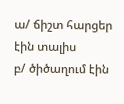ա/ ճիշտ հարցեր էին տալիս
բ/ ծիծաղում էին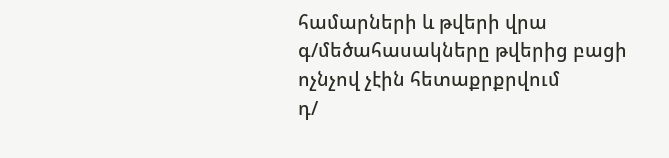համարների և թվերի վրա
գ/մեծահասակները թվերից բացի ոչնչով չէին հետաքրքրվում
դ/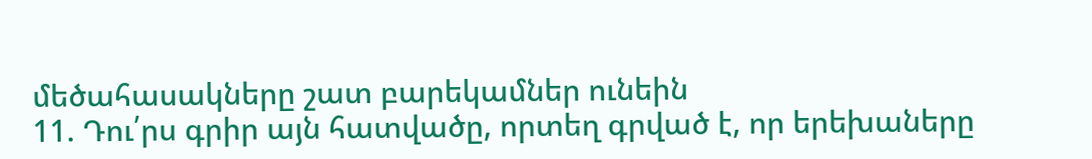մեծահասակները շատ բարեկամներ ունեին
11. Դու՛րս գրիր այն հատվածը, որտեղ գրված է, որ երեխաները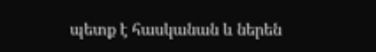պետք է հասկանան և ներեն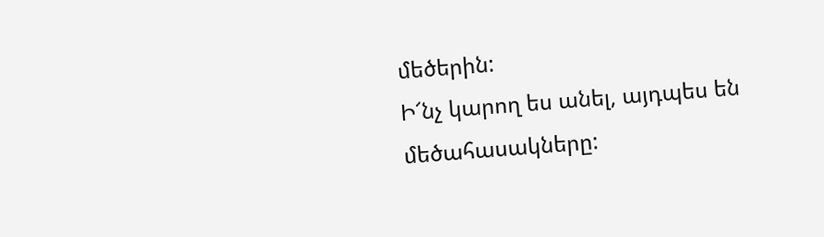մեծերին:
Ի՜նչ կարող ես անել, այդպես են մեծահասակները: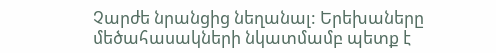Չարժե նրանցից նեղանալ: Երեխաները մեծահասակների նկատմամբ պետք է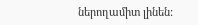ներողամիտ լինեն: